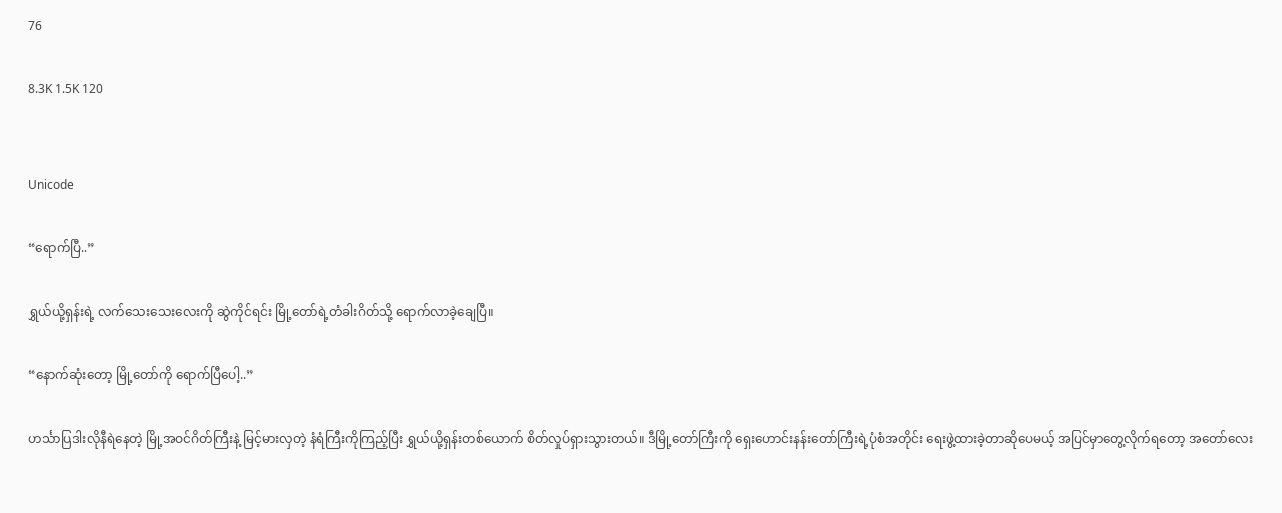76

8.3K 1.5K 120


Unicode

“ရောက်ပြီ..”

ရွှယ်ယို့ရှန်းရဲ့ လက်သေးသေးလေးကို ဆွဲကိုင်ရင်း မြို့တော်ရဲ့တံခါးဂိတ်သို့ ရောက်လာခဲ့ချေပြီ။

“နောက်ဆုံးတော့ မြို့တော်ကို ရောက်ပြီပေါ့..”

ဟင်္သာပြဒါးလိုနီရဲနေတဲ့ မြို့အဝင်ဂိတ်ကြီးနဲ့ မြင့်မားလှတဲ့ နံရံကြီးကိုကြည့်ပြီး ရွှယ်ယို့ရှန်းတစ်ယောက် စိတ်လှုပ်ရှားသွားတယ်။ ဒီမြို့တော်ကြီးကို ရှေးဟောင်းနန်းတော်ကြီးရဲ့ပုံစံအတိုင်း ရေးဖွဲ့ထားခဲ့တာဆိုပေမယ့် အပြင်မှာတွေ့လိုက်ရတော့ အတော်လေး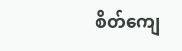စိတ်ကျေ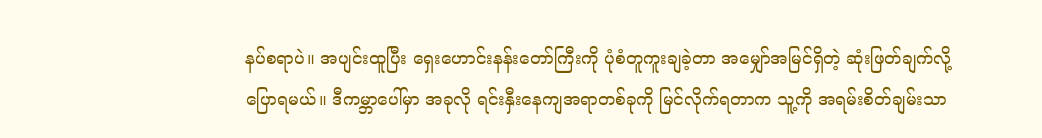နပ်စရာပဲ။ အပျင်းထူပြီး ရှေးဟောင်းနန်းတော်ကြီးကို ပုံစံတူကူးချခဲ့တာ အမျှော်အမြင်ရှိတဲ့ ဆုံးဖြတ်ချက်လို့ ပြောရမယ်။ ဒီကမ္ဘာပေါ်မှာ အခုလို ရင်းနှီးနေကျအရာတစ်ခုကို မြင်လိုက်ရတာက သူ့ကို အရမ်းစိတ်ချမ်းသာ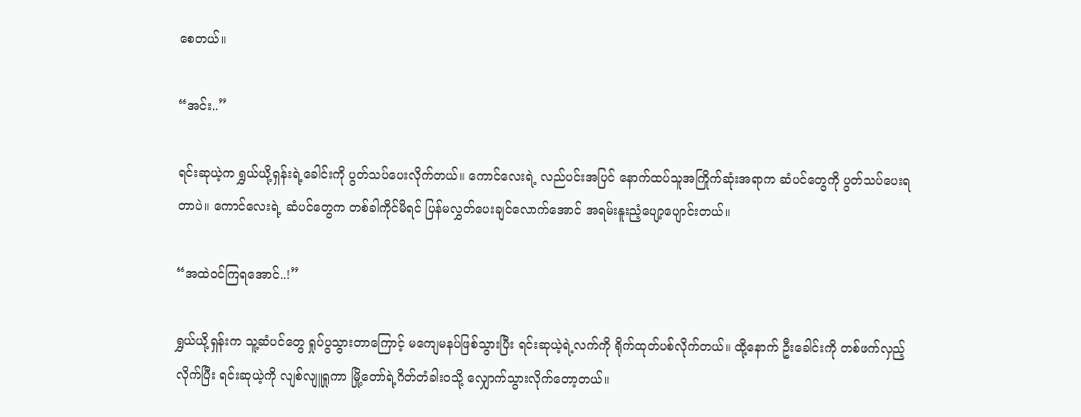စေတယ်။

“အင်း..”

ရင်းဆုယဲ့က ရွှယ်ယို့ရှန်းရဲ့ခေါင်းကို ပွတ်သပ်ပေးလိုက်တယ်။ ကောင်လေးရဲ့ လည်ပင်းအပြင် နောက်ထပ်သူအကြိုက်ဆုံးအရာက ဆံပင်တွေကို ပွတ်သပ်ပေးရတာပဲ။ ကောင်လေးရဲ့ ဆံပင်တွေက တစ်ခါကိုင်မိရင် ပြန်မလွှတ်ပေးချင်လောက်အောင် အရမ်းနူးညံ့ပျော့ပျောင်းတယ်။

“အထဲဝင်ကြရအောင်..!”

ရွှယ်ယို့ရှန်းက သူ့ဆံပင်တွေ ရှုပ်ပွသွားတာကြောင့် မကျေမနပ်ဖြစ်သွားပြီး ရင်းဆုယဲ့ရဲ့လက်ကို ရိုက်ထုတ်ပစ်လိုက်တယ်။ ထို့နောက်‌ ဦးခေါင်းကို တစ်ဖက်လှည့်လိုက်ပြီး ရင်းဆုယဲ့ကို လျစ်လျူရှုကာ မြို့တော်ရဲ့ဂိတ်တံခါးဝသို့ လျှောက်သွားလိုက်တော့တယ်။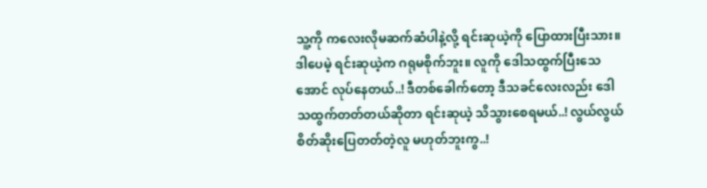သူ့ကို ကလေးလိုမဆက်ဆံပါနဲ့လို့ ရင်းဆုယဲ့ကို ပြောထားပြီးသား။ ဒါပေမဲ့ ရင်းဆုယဲ့က ဂရုမစိုက်ဘူး။ လူကို ဒေါသထွက်ပြီးသေအောင် လုပ်နေတယ်..! ဒီတစ်ခေါက်တော့ ဒီသခင်လေးလည်း ဒေါသထွက်တတ်တယ်ဆိုတာ ရင်းဆုယဲ့ သိသွားစေရမယ်..! လွယ်လွယ်စိတ်ဆိုးပြေတတ်တဲ့လူ မဟုတ်ဘူးကွ..!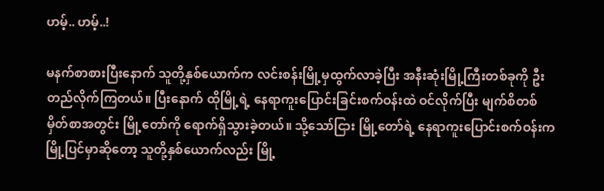ဟမ့်.. ဟမ့်..!

မနက်စာစားပြီးနောက် သူတို့နှစ်ယောက်က လင်းစန်းမြို့မှထွက်လာခဲ့ပြီး အနီးဆုံးမြို့ကြီးတစ်ခုကို ဦးတည်လိုက်ကြတယ်။ ပြီးနောက် ထိုမြို့ရဲ့ နေရာကူးပြောင်းခြင်းစက်ဝန်းထဲ ဝင်လိုက်ပြီး မျက်စိတစ်မှိတ်စာအတွင်း မြို့တော်ကို ရောက်ရှိသွားခဲ့တယ်။ သို့သော်ငြား မြို့တော်ရဲ့ နေရာကူးပြောင်းစက်ဝန်းက မြို့ပြင်မှာဆိုတော့ သူတို့နှစ်ယောက်လည်း မြို့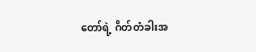တော်ရဲ့ ဂိတ်တံခါးအ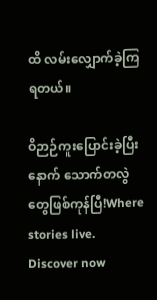ထိ လမ်းလျှောက်ခဲ့ကြရတယ်။

ဝိဉာဉ်ကူးပြောင်းခဲ့ပြီးနောက် သောက်တလွဲတွေဖြစ်ကုန်ပြီ!Where stories live. Discover now